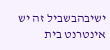ישיבהבשביל זה יש אינטרנט בית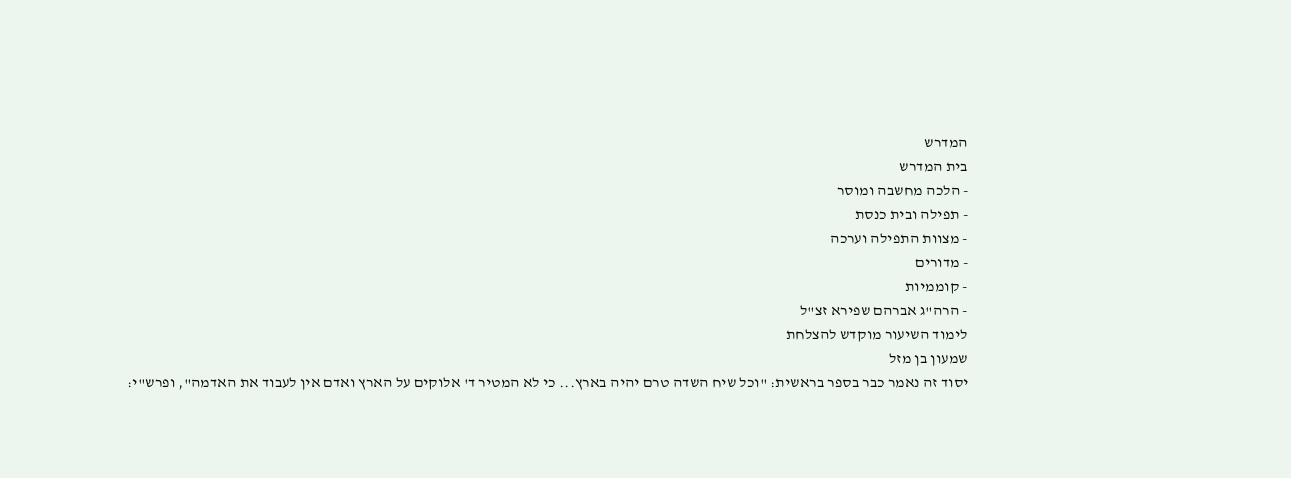המדרש
בית המדרש
- הלכה מחשבה ומוסר
- תפילה ובית כנסת
- מצוות התפילה וערכה
- מדורים
- קוממיות
- הרה"ג אברהם שפירא זצ"ל
לימוד השיעור מוקדש להצלחת
שמעון בן מזל
יסוד זה נאמר כבר בספר בראשית: "וכל שיח השדה טרם יהיה בארץ... כי לא המטיר ד' אלוקים על הארץ ואדם אין לעבוד את האדמה", ופרש"י: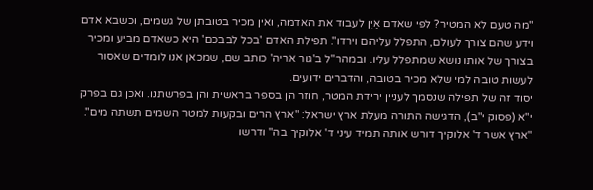"מה טעם לא המטיר? לפי שאדם אַיִן לעבוד את האדמה, ואין מכיר בטובתן של גשמים, וכשבא אדם וידע שהם צורך לעולם, התפלל עליהם וירדו". תפילת האדם 'בכל לבבכם' היא כשאדם מביע ומכיר בצורך של אותו נושא שמתפלל עליו. ובמהר"ל ב'גור אריה' כותב שם, שמכאן אנו לומדים שאסור לעשות טובה למי שלא מכיר בטובה, והדברים ידועים.
יסוד זה של תפילה שנסמך לעניין ירידת המטר, חוזר הן בספר בראשית והן בפרשתנו. ואכן גם בפרק י"א (פסוק י"ב), הדגישה התורה מעלת ארץ ישראל: "ארץ הרים ובקעות למטר השמים תשתה מים". "ארץ אשר ד' אלוקיך דורש אותה תמיד עיני ד' אלוקיך בה" ודרשו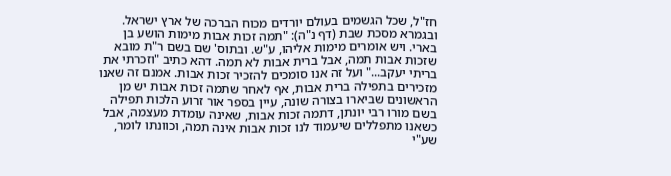חז"ל, שכל הגשמים בעולם יורדים מכוח הברכה של ארץ ישראל.
ובגמרא מסכת שבת (דף נ"ה): "תמה זכות אבות מימות הושע בן בארי. ויש אומרים מימות אליהו, ע"ש. ובתוס' שם בשם ר"ת מובא שזכות אבות תמה, אבל ברית אבות לא תמה. דהא כתיב "וזכרתי את בריתי יעקב..." ועל זה אנו סומכים להזכיר זכות אבות. אמנם זה שאנו מזכירים בתפילה ברית אבות, אף לאחר שתמה זכות אבות יש מן הראשונים שביארו בצורה שונה, עיין בספר אור זרוע הלכות תפילה בשם מורו רבי יונתן, דתמה זכות אבות, שאינה עומדת מעצמה, אבל כשאנו מתפללים שיעמוד לנו זכות אבות אינה תמה, וכוונתו לומר, שע"י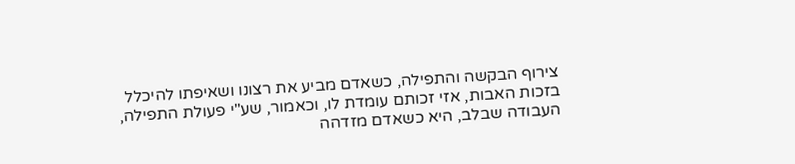צירוף הבקשה והתפילה, כשאדם מביע את רצונו ושאיפתו להיכלל בזכות האבות, אזי זכותם עומדת לו, וכאמור, שע"י פעולת התפילה, העבודה שבלב, היא כשאדם מזדהה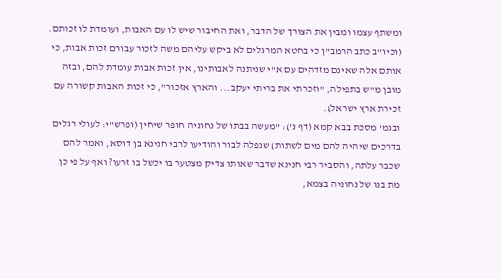ומשתף עצמו ומבין את הצורך של הדבר, ואת החיבור שיש לו עם האבות, ועומדת לו זכותם.
(וכיו"ב כתב הרמב"ן כי בחטא המרגלים לא ביקש עליהם משה לזכור עבורם זכות אבות, כי אותם אלה שאינם מזדהים עם א"י שניתנה לאבותינו, אין זכות אבות עומדת להם, ובזה מובן מ"ש בתפילה, "וזכרתי את בריתי יעקב... והארץ אזכור", כי זכות האבות קשורה עם זכירת ארץ ישראל).
ובגמ' מסכת בבא קמא (דף נ'): "מעשה בבתו של נחוניה חופר שיחין (ופרש"י: לעולי רגלים בדרכים שיהיה להם מים לשתות) שנפלה לבור והודיעו לרבי חנינא בן דוסא, ואמר להם שכבר עלתה, והסביר רבי חנינא שדבר שאותו צדיק מצטער בו יכשל בו זרעו? ואף על פי כן מת בנו של נחוניה בצמא,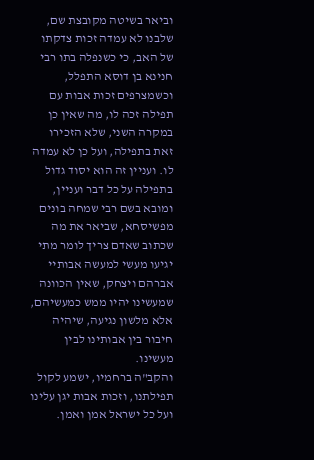וביאר בשיטה מקובצת שם, שלבנו לא עמדה זכות צדקתו של האב, כי כשנפלה בתו רבי חנינא בן דוסא התפלל, וכשמצרפים זכות אבות עם תפילה זכה לו, מה שאין כן במקרה השני, שלא הזכירו זאת בתפילה, ועל כן לא עמדה לו. ועניין זה הוא יסוד גדול בתפילה על כל דבר ועניין, ומובא בשם רבי שמחה בונים מפשיסחא, שביאר את מה שכתוב שאדם צריך לומר מתי יגיעו מעשי למעשה אבותיי אברהם ויצחק, שאין הכוונה שמעשינו יהיו ממש כמעשיהם, אלא מלשון נגיעה, שיהיה חיבור בין אבותינו לבין מעשינו.
והקב"ה ברחמיו, ישמע לקול תפילתנו, וזכות אבות יגן עלינו ועל כל ישראל אמן ואמן.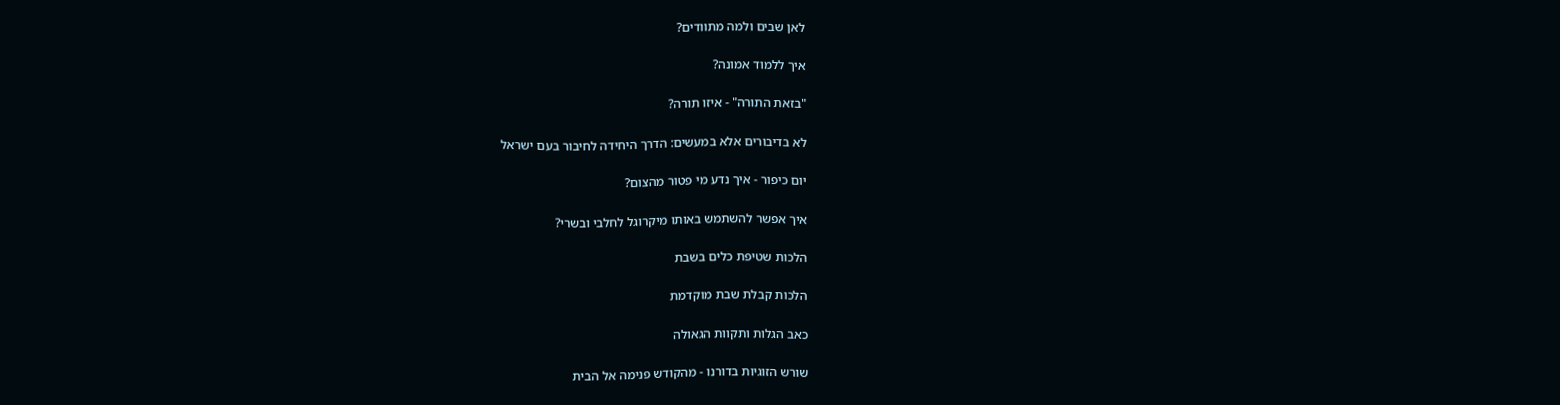לאן שבים ולמה מתוודים?

איך ללמוד אמונה?

"בזאת התורה" - איזו תורה?

לא בדיבורים אלא במעשים: הדרך היחידה לחיבור בעם ישראל

יום כיפור - איך נדע מי פטור מהצום?

איך אפשר להשתמש באותו מיקרוגל לחלבי ובשרי?

הלכות שטיפת כלים בשבת

הלכות קבלת שבת מוקדמת

כאב הגלות ותקוות הגאולה

שורש הזוגיות בדורנו - מהקודש פנימה אל הבית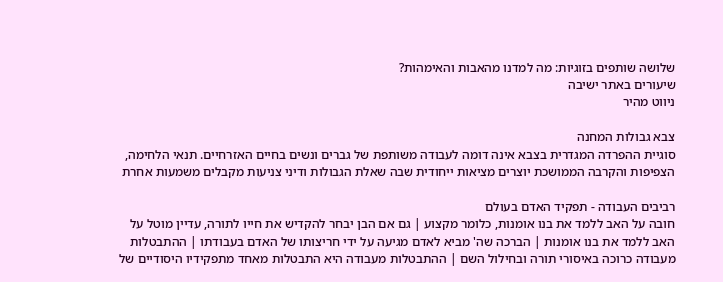שלושה שותפים בזוגיות: מה למדנו מהאבות והאימהות?
שיעורים באתר ישיבה
ניווט מהיר

צבא גבולות המחנה
סוגיית ההפרדה המגדרית בצבא אינה דומה לעבודה משותפת של גברים ונשים בחיים האזרחיים. תנאי הלחימה, הצפיפות והקרבה הממושכת יוצרים מציאות ייחודית שבה שאלת הגבולות ודיני צניעות מקבלים משמעות אחרת

רביבים העבודה - תפקיד האדם בעולם
חובה על האב ללמד את בנו אומנות, כלומר מקצוע | גם אם הבן יבחר להקדיש את חייו לתורה, עדיין מוטל על האב ללמד את בנו אומנות | הברכה שה' מביא לאדם מגיעה על ידי חריצותו של האדם בעבודתו | ההתבטלות מעבודה כרוכה באיסורי תורה ובחילול השם | ההתבטלות מעבודה היא התבטלות מאחד מתפקידיו היסודיים של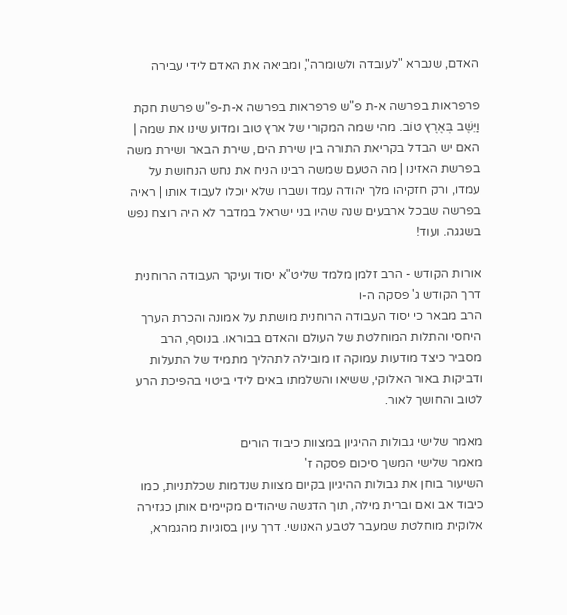האדם, שנברא "לעובדה ולשומרה", ומביאה את האדם לידי עבירה

פרפראות בפרשה א-ת פ"ש פרפראות בפרשה א-ת-פ"ש פרשת חקת
וַיֵּשֶׁב בְּאֶרֶץ טוֹב. מהי שמה המקורי של ארץ טוב ומדוע שינו את שמה | האם יש הבדל בקריאת התורה בין שירת הים, שירת הבאר ושירת משה בפרשת האזינו | מה הטעם שמשה רבינו הניח את נחש הנחושת על עמדו, ורק חזקיהו מלך יהודה עמד ושברו שלא יוכלו לעבוד אותו | ראיה בפרשה שבכל ארבעים שנה שהיו בני ישראל במדבר לא היה רוצח נפש בשגגה. ועוד!

אורות הקודש - הרב זלמן מלמד שליט"א יסוד ועיקר העבודה הרוחנית
דרך הקודש ג' פסקה ה-ו
הרב מבאר כי יסוד העבודה הרוחנית מושתת על אמונה והכרת הערך היחסי והתלות המוחלטת של העולם והאדם בבוראו. בנוסף, הרב מסביר כיצד מודעות עמוקה זו מובילה לתהליך מתמיד של התעלות ודביקות באור האלוקי, ששיאו והשלמתו באים לידי ביטוי בהפיכת הרע לטוב והחושך לאור.

מאמר שלישי גבולות ההיגיון במצוות כיבוד הורים
מאמר שלישי המשך סיכום פסקה ז'
השיעור בוחן את גבולות ההיגיון בקיום מצוות שנדמות שכלתניות, כמו כיבוד אב ואם וברית מילה, תוך הדגשה שיהודים מקיימים אותן כגזירה אלוקית מוחלטת שמעבר לטבע האנושי. דרך עיון בסוגיות מהגמרא,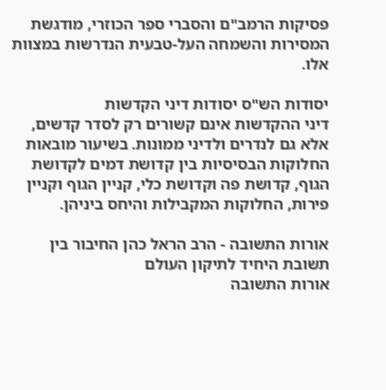פסיקות הרמב"ם והסברי ספר הכוזרי, מודגשת המסירות והשמחה העל-טבעית הנדרשות במצוות אלו.

יסודות הש"ס יסודות דיני הקדשות
דיני ההקדשות אינם קשורים רק לסדר קדשים, אלא גם לנדרים ולדיני ממונות. בשיעור מובאות החלוקות הבסיסיות בין קדושת דמים לקדושת הגוף, קדושת פה וקדושת כלי, קניין הגוף וקניין פירות, החלוקות המקבילות והיחס ביניהן.

אורות התשובה - הרב הראל כהן החיבור בין תשובת היחיד לתיקון העולם
אורות התשובה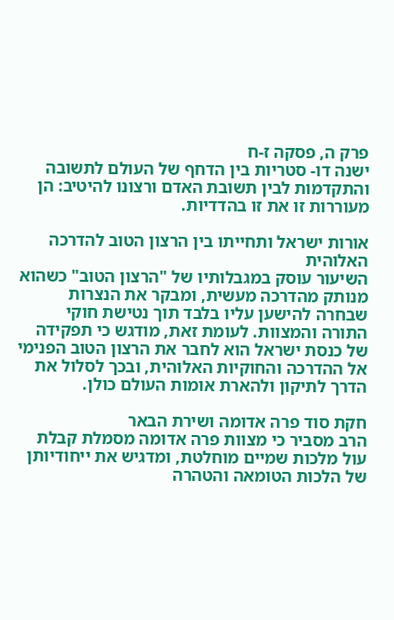פרק ה, פסקה ז-ח
ישנה דו- סטריות בין הדחף של העולם לתשובה והתקדמות לבין תשובת האדם ורצונו להיטיב: הן מעוררות זו את זו בהדדיות.

אורות ישראל ותחייתו בין הרצון הטוב להדרכה האלוהית
השיעור עוסק במגבלותיו של "הרצון הטוב" כשהוא מנותק מהדרכה מעשית, ומבקר את הנצרות שבחרה להישען עליו בלבד תוך נטישת חוקי התורה והמצוות. לעומת זאת, מודגש כי תפקידה של כנסת ישראל הוא לחבר את הרצון הטוב הפנימי אל ההדרכה והחוקיות האלוהית, ובכך לסלול את הדרך לתיקון ולהארת אומות העולם כולן.

חקת סוד פרה אדומה ושירת הבאר
הרב מסביר כי מצוות פרה אדומה מסמלת קבלת עול מלכות שמיים מוחלטת, ומדגיש את ייחודיותן של הלכות הטומאה והטהרה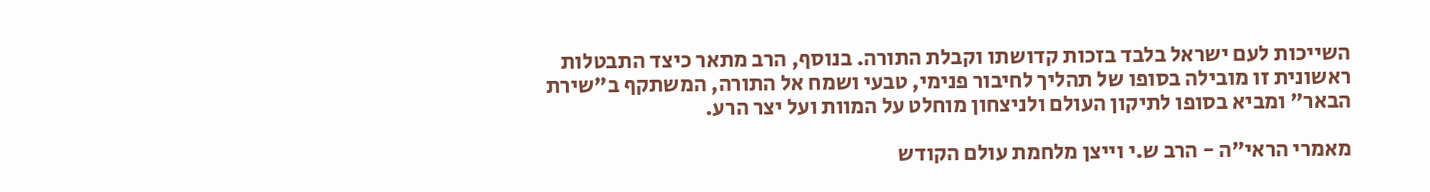השייכות לעם ישראל בלבד בזכות קדושתו וקבלת התורה. בנוסף, הרב מתאר כיצד התבטלות ראשונית זו מובילה בסופו של תהליך לחיבור פנימי, טבעי ושמח אל התורה, המשתקף ב"שירת הבאר" ומביא בסופו לתיקון העולם ולניצחון מוחלט על המוות ועל יצר הרע.

מאמרי הראי"ה - הרב ש.י וייצן מלחמת עולם הקודש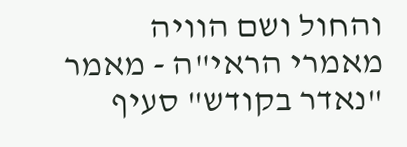והחול ושם הוויה
מאמרי הראי"ה - מאמר "נאדר בקודש" סעיף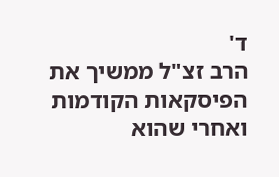ד'
הרב זצ"ל ממשיך את הפיסקאות הקודמות ואחרי שהוא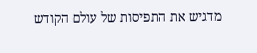מדגיש את התפיסות של עולם הקודש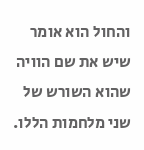והחול הוא אומר שיש את שם הוויה שהוא השורש של שני מלחמות הללו.